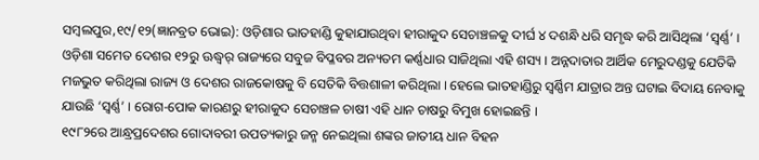ସମ୍ବଲପୁର,୧୯/୧୨(ଜ୍ଞାନବ୍ରତ ଭୋଇ): ଓଡ଼ିଶାର ଭାତହାଣ୍ଡି କୁହାଯାଉଥିବା ହୀରାକୁଦ ସେଚାଞ୍ଚଳକୁ ଦୀର୍ଘ ୪ ଦଶନ୍ଧି ଧରି ସମୃଦ୍ଧ କରି ଆସିଥିଲା ‘ସ୍ୱର୍ଣ୍ଣ’ । ଓଡ଼ିଶା ସମେତ ଦେଶର ୧୨ରୁ ଊଦ୍ଧ୍ୱର୍ ରାଜ୍ୟରେ ସବୁଜ ବିପ୍ଳବର ଅନ୍ୟତମ କର୍ଣ୍ଣଧାର ସାଜିଥିଲା ଏହି ଶସ୍ୟ । ଅନ୍ନଦାତାର ଆର୍ଥିକ ମେରୁଦଣ୍ଡକୁ ଯେତିକି ମଜଭୁତ କରିଥିଲା ରାଜ୍ୟ ଓ ଦେଶର ରାଜକୋଷକୁ ବି ସେତିକି ବିତ୍ତଶାଳୀ କରିଥିଲା । ହେଲେ ଭାତହାଣ୍ଡିରୁ ସ୍ୱର୍ଣ୍ଣିମ ଯାତ୍ରାର ଅନ୍ତ ଘଟାଇ ବିଦାୟ ନେବାକୁ ଯାଉଛି ‘ସ୍ୱର୍ଣ୍ଣ’ । ରୋଗ-ପୋକ କାରଣରୁ ହୀରାକୁଦ ସେଚାଞ୍ଚଳ ଚାଷୀ ଏହି ଧାନ ଚାଷରୁ ବିମୁଖ ହୋଇଛନ୍ତି ।
୧୯୮୨ରେ ଆନ୍ଧ୍ରପ୍ରଦେଶର ଗୋଦାବରୀ ଉପତ୍ୟକାରୁ ଜନ୍ମ ନେଇଥିଲା ଶଙ୍କର ଜାତୀୟ ଧାନ ବିହନ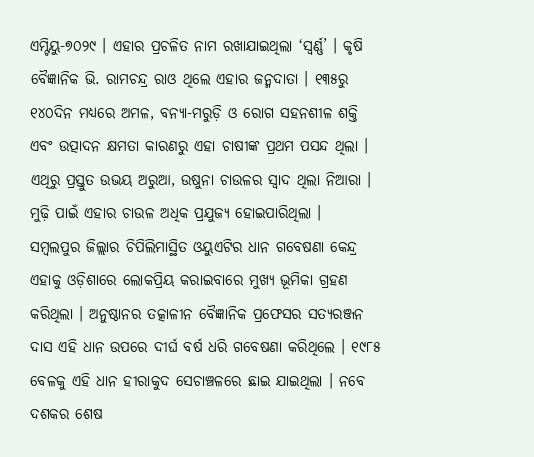ଏମ୍ଟିୟୁ-୭୦୨୯ । ଏହାର ପ୍ରଚଳିତ ନାମ ରଖାଯାଇଥିଲା ‘ସ୍ୱର୍ଣ୍ଣ’ । କୃଷି ବୈଜ୍ଞାନିକ ଭି. ରାମଚନ୍ଦ୍ର ରାଓ ଥିଲେ ଏହାର ଜନ୍ମଦାତା । ୧୩୫ରୁ ୧୪୦ଦିନ ମଧ୍ୟରେ ଅମଳ, ବନ୍ୟା-ମରୁଡ଼ି ଓ ରୋଗ ସହନଶୀଳ ଶକ୍ତି ଏବଂ ଉତ୍ପାଦନ କ୍ଷମତା କାରଣରୁ ଏହା ଚାଷୀଙ୍କ ପ୍ରଥମ ପସନ୍ଦ ଥିଲା । ଏଥିରୁ ପ୍ରସ୍ତୁତ ଉଭୟ ଅରୁଆ, ଉଷୁନା ଚାଉଳର ସ୍ୱାଦ ଥିଲା ନିଆରା । ମୁଢ଼ି ପାଇଁ ଏହାର ଚାଉଳ ଅଧିକ ପ୍ରଯୁଜ୍ୟ ହୋଇପାରିଥିଲା ।
ସମ୍ବଲପୁର ଜିଲ୍ଲାର ଚିପିଲିମାସ୍ଥିତ ଓୟୁଏଟିର ଧାନ ଗବେଷଣା କେନ୍ଦ୍ର ଏହାକୁ ଓଡ଼ିଶାରେ ଲୋକପ୍ରିୟ କରାଇବାରେ ମୁଖ୍ୟ ଭୂମିକା ଗ୍ରହଣ କରିଥିଲା । ଅନୁଷ୍ଠାନର ତତ୍କାଳୀନ ବୈଜ୍ଞାନିକ ପ୍ରଫେସର ସତ୍ୟରଞ୍ଜନ ଦାସ ଏହି ଧାନ ଉପରେ ଦୀର୍ଘ ବର୍ଷ ଧରି ଗବେଷଣା କରିଥିଲେ । ୧୯୮୫ ବେଳକୁ ଏହି ଧାନ ହୀରାକୁଦ ସେଚାଞ୍ଚଳରେ ଛାଇ ଯାଇଥିଲା । ନବେ ଦଶକର ଶେଷ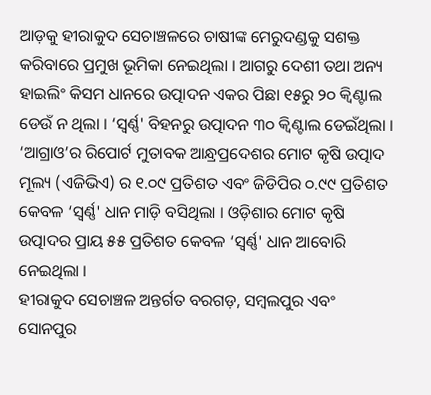ଆଡ଼କୁ ହୀରାକୁଦ ସେଚାଞ୍ଚଳରେ ଚାଷୀଙ୍କ ମେରୁଦଣ୍ଡକୁ ସଶକ୍ତ କରିବାରେ ପ୍ରମୁଖ ଭୂମିକା ନେଇଥିଲା । ଆଗରୁ ଦେଶୀ ତଥା ଅନ୍ୟ ହାଇଲିଂ କିସମ ଧାନରେ ଉତ୍ପାଦନ ଏକର ପିଛା ୧୫ରୁ ୨୦ କ୍ୱିଣ୍ଟାଲ ଡେଉଁ ନ ଥିଲା । ‘ସ୍ୱର୍ଣ୍ଣ' ବିହନରୁ ଉତ୍ପାଦନ ୩୦ କ୍ୱିଣ୍ଟାଲ ଡେଇଁଥିଲା । ‘ଆଗ୍ରାଓ’ର ରିପୋର୍ଟ ମୁତାବକ ଆନ୍ଧ୍ରପ୍ରଦେଶର ମୋଟ କୃଷି ଉତ୍ପାଦ ମୂଲ୍ୟ (ଏଜିଭିଏ) ର ୧.୦୯ ପ୍ରତିଶତ ଏବଂ ଜିଡିପିର ୦.୯୯ ପ୍ରତିଶତ କେବଳ ‘ସ୍ୱର୍ଣ୍ଣ' ଧାନ ମାଡ଼ି ବସିଥିଲା । ଓଡ଼ିଶାର ମୋଟ କୃଷି ଉତ୍ପାଦର ପ୍ରାୟ ୫୫ ପ୍ରତିଶତ କେବଳ ‘ସ୍ୱର୍ଣ୍ଣ' ଧାନ ଆବୋରି ନେଇଥିଲା ।
ହୀରାକୁଦ ସେଚାଞ୍ଚଳ ଅନ୍ତର୍ଗତ ବରଗଡ଼, ସମ୍ବଲପୁର ଏବଂ ସୋନପୁର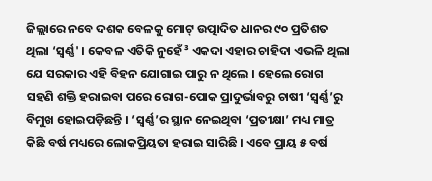ଜିଲ୍ଲାରେ ନବେ ଦଶକ ବେଳକୁ ମୋଟ୍ ଉତ୍ପାଦିତ ଧାନର ୯୦ ପ୍ରତିଶତ ଥିଲା ‘ସ୍ୱର୍ଣ୍ଣ' । କେବଳ ଏତିକି ନୁହେଁ³ ଏକଦା ଏହାର ଚାହିଦା ଏଭଳି ଥିଲା ଯେ ସରକାର ଏହି ବିହନ ଯୋଗାଇ ପାରୁ ନ ଥିଲେ । ହେଲେ ରୋଗ ସହଣି ଶକ୍ତି ହରାଇବା ପରେ ରୋଗ-ପୋକ ପ୍ରାଦୁର୍ଭାବରୁ ଚାଷୀ ‘ସ୍ୱର୍ଣ୍ଣ’ରୁ ବିମୁଖ ହୋଇପଡ଼ିଛନ୍ତି । ‘ସ୍ୱର୍ଣ୍ଣ’ର ସ୍ଥାନ ନେଇଥିବା ‘ପ୍ରତୀକ୍ଷା’ ମଧ୍ୟ ମାତ୍ର କିଛି ବର୍ଷ ମଧ୍ୟରେ ଲୋକପ୍ରିୟତା ହରାଇ ସାରିଛି । ଏବେ ପ୍ରାୟ ୫ ବର୍ଷ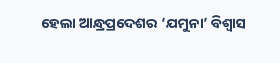ହେଲା ଆନ୍ଧ୍ରପ୍ରଦେଶର ‘ଯମୁନା’ ବିଶ୍ୱାସ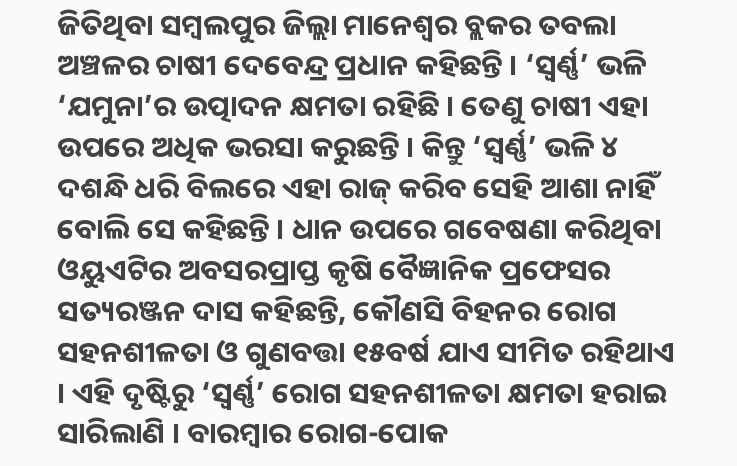ଜିତିଥିବା ସମ୍ବଲପୁର ଜିଲ୍ଲା ମାନେଶ୍ୱର ବ୍ଲକର ତବଲା ଅଞ୍ଚଳର ଚାଷୀ ଦେବେନ୍ଦ୍ର ପ୍ରଧାନ କହିଛନ୍ତି । ‘ସ୍ୱର୍ଣ୍ଣ’ ଭଳି ‘ଯମୁନା’ର ଉତ୍ପାଦନ କ୍ଷମତା ରହିଛି । ତେଣୁ ଚାଷୀ ଏହା ଉପରେ ଅଧିକ ଭରସା କରୁଛନ୍ତି । କିନ୍ତୁ ‘ସ୍ୱର୍ଣ୍ଣ’ ଭଳି ୪ ଦଶନ୍ଧି ଧରି ବିଲରେ ଏହା ରାଜ୍ କରିବ ସେହି ଆଶା ନାହିଁ ବୋଲି ସେ କହିଛନ୍ତି । ଧାନ ଉପରେ ଗବେଷଣା କରିଥିବା ଓୟୁଏଟିର ଅବସରପ୍ରାପ୍ତ କୃଷି ବୈଜ୍ଞାନିକ ପ୍ରଫେସର ସତ୍ୟରଞ୍ଜନ ଦାସ କହିଛନ୍ତି, କୌଣସି ବିହନର ରୋଗ ସହନଶୀଳତା ଓ ଗୁଣବତ୍ତା ୧୫ବର୍ଷ ଯାଏ ସୀମିତ ରହିଥାଏ । ଏହି ଦୃଷ୍ଟିରୁ ‘ସ୍ୱର୍ଣ୍ଣ’ ରୋଗ ସହନଶୀଳତା କ୍ଷମତା ହରାଇ ସାରିଲାଣି । ବାରମ୍ବାର ରୋଗ-ପୋକ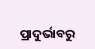ପ୍ରାଦୁର୍ଭାବରୁ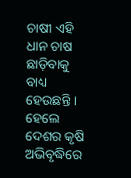ଚାଷୀ ଏହି ଧାନ ଚାଷ ଛାଡ଼ିବାକୁ ବାଧ୍ୟ ହେଉଛନ୍ତି । ହେଲେ ଦେଶର କୃଷି ଅଭିବୃଦ୍ଧିରେ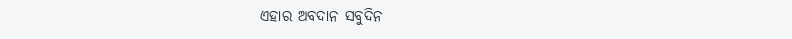ଏହାର ଅବଦାନ ସବୁଦିନ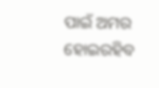ପାଇଁ ଅମର ହୋଇରହିବ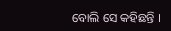ବୋଲି ସେ କହିଛନ୍ତି ।